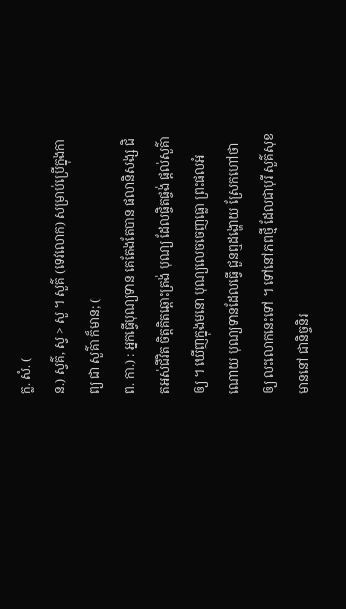ក្ល. សំ. (
ន.) ស្វគ៌, ស្វ > សួ ។ សួគ៌ (ទេវលោក) សម្រាប់ប្រើក្នុងកាព្យ ជា សួគ៌ា ក៏មាន; (
ព. កា.) : អ្នកធ្វើបុណ្យទាន គេតែងតែបាន ផលានិសង្ស ជិតអស់ជីវិត ចិត្តគិតឆ្ពោះត្រង់ បុណ្យ ដែលផ្ចិតផ្ចង់ ផ្តល់សួគ៌ាឲ្យ ។ ឃើញក្នុងមនោ បុណ្យលេចចេញធ្លោ ព្រះផលអំណោយ បុណ្យទានដែលធ្វើ ជួនឮដង្ហោយ ស្រែកហៅថាឲ្យ លះលោកនេះទៅ ។ ទៅនៅភពថ្មី ដែលជាបុរី សួគ៌សុខមាននៅ ជានិច្ចនិរ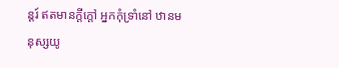ន្តរ៍ ឥតមានក្តីក្ដៅ អ្នកកុំទ្រាំនៅ ឋានមនុស្សយូ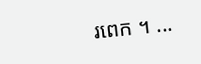រពេក ។ ...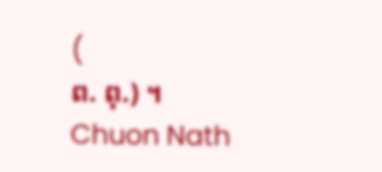(
ព. ពុ.) ។
Chuon Nath